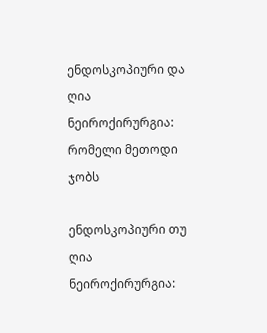ენდოსკოპიური და ღია ნეიროქირურგია: რომელი მეთოდი ჯობს

ენდოსკოპიური თუ ღია ნეიროქირურგია: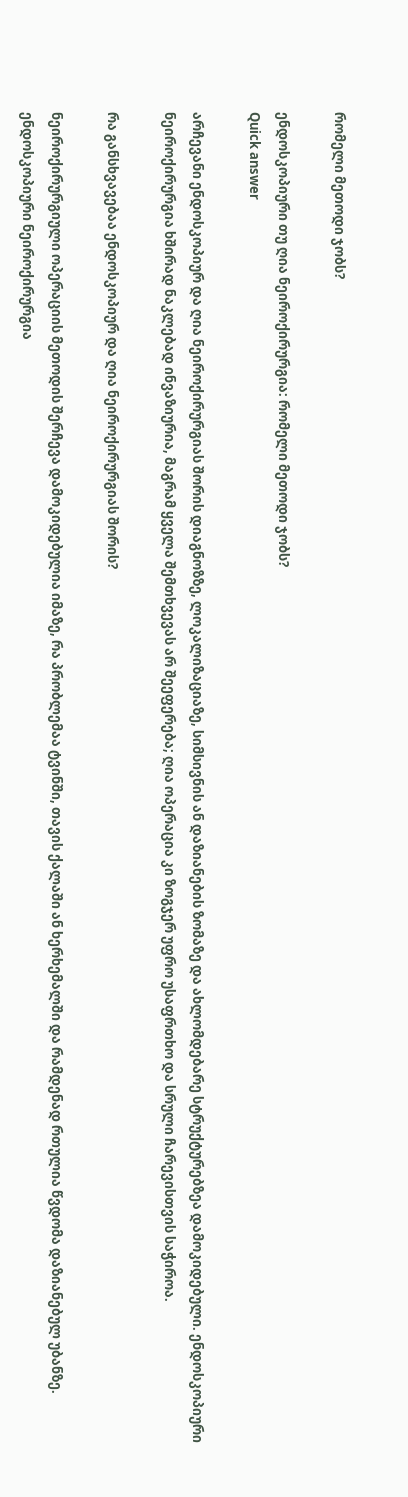რომელი მეთოდი ჯობს?

ენდოსკოპიური თუ ღია ნეიროქირურგია: რომელი მეთოდი ჯობს?
Quick answer

არჩევანი ენდოსკოპიურ და ღია ნეიროქირურგიას შორის დიაგნოზზე, ლოკალიზაციაზე, სიმსივნის ან დაზიანების ზომაზე და ახლომდებარე სტრუქტურებზეა დამოკიდებული. ენდოსკოპიური ნეიროქირურგია ხშირად ნაკლებად ინვაზიურია, მაგრამ ყველა შემთხვევას არ შეეფერება; ღია ოპერაცია კი ზოგჯერ უფრო უსაფრთხო და სრული ჩარევისთვის საჭიროა.

რა განსხვავებაა ენდოსკოპიურ და ღია ნეიროქირურგიას შორის?

ნეიროქირურგიული ოპერაციის მეთოდის შერჩევა დამოკიდებულია იმაზე, რა პრობლემაა ტვინში, თავის ქალაში ან ხერხემალში და რამდენად რთულია წვდომა დაზიანებულ უბანზე. ენდოსკოპიური ნეიროქირურგია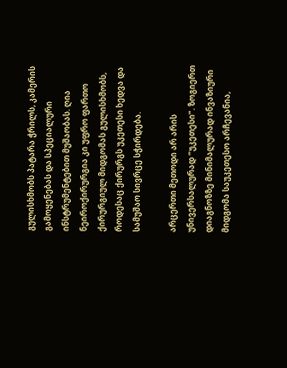გულისხმობს პატარა ჭრილს, კამერის გამოყენებას და სპეციალური ინსტრუმენტებით მუშაობას. ღია ნეიროქირურგია კი უფრო ფართო ქირურგიულ მიდგომას გულისხმობს, როდესაც ქირურგს უკეთესი ხედვა და სამუშაო სივრცე სჭირდება.

არცერთი მეთოდი არ არის უნივერსალურად “უკეთესი”. ზოგიერთ დიაგნოზზე მინიმალურად ინვაზიური მიდგომა საუკეთესო არჩევანია,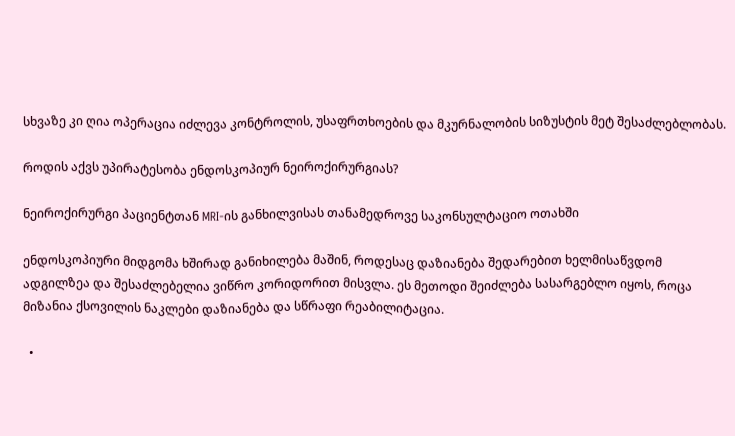სხვაზე კი ღია ოპერაცია იძლევა კონტროლის, უსაფრთხოების და მკურნალობის სიზუსტის მეტ შესაძლებლობას.

როდის აქვს უპირატესობა ენდოსკოპიურ ნეიროქირურგიას?

ნეიროქირურგი პაციენტთან MRI-ის განხილვისას თანამედროვე საკონსულტაციო ოთახში

ენდოსკოპიური მიდგომა ხშირად განიხილება მაშინ, როდესაც დაზიანება შედარებით ხელმისაწვდომ ადგილზეა და შესაძლებელია ვიწრო კორიდორით მისვლა. ეს მეთოდი შეიძლება სასარგებლო იყოს, როცა მიზანია ქსოვილის ნაკლები დაზიანება და სწრაფი რეაბილიტაცია.

  •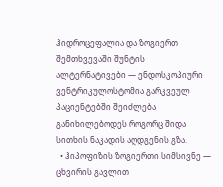ჰიდროცეფალია და ზოგიერთ შემთხვევაში შუნტის ალტერნატივები — ენდოსკოპიური ვენტრიკულოსტომია გარკვეულ პაციენტებში შეიძლება განიხილებოდეს როგორც შიდა სითხის ნაკადის აღდგენის გზა.
  • ჰიპოფიზის ზოგიერთი სიმსივნე — ცხვირის გავლით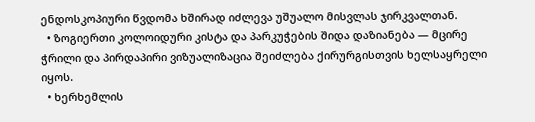ენდოსკოპიური წვდომა ხშირად იძლევა უშუალო მისვლას ჯირკვალთან.
  • ზოგიერთი კოლოიდური კისტა და პარკუჭების შიდა დაზიანება — მცირე ჭრილი და პირდაპირი ვიზუალიზაცია შეიძლება ქირურგისთვის ხელსაყრელი იყოს.
  • ხერხემლის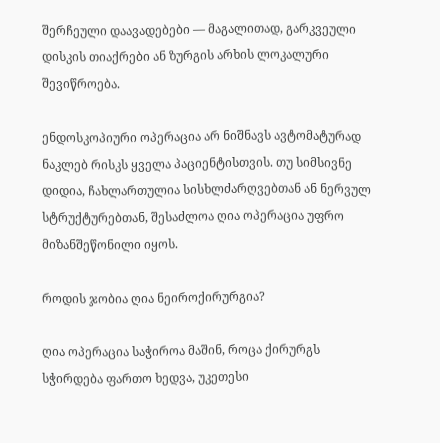შერჩეული დაავადებები — მაგალითად, გარკვეული დისკის თიაქრები ან ზურგის არხის ლოკალური შევიწროება.

ენდოსკოპიური ოპერაცია არ ნიშნავს ავტომატურად ნაკლებ რისკს ყველა პაციენტისთვის. თუ სიმსივნე დიდია, ჩახლართულია სისხლძარღვებთან ან ნერვულ სტრუქტურებთან, შესაძლოა ღია ოპერაცია უფრო მიზანშეწონილი იყოს.

როდის ჯობია ღია ნეიროქირურგია?

ღია ოპერაცია საჭიროა მაშინ, როცა ქირურგს სჭირდება ფართო ხედვა, უკეთესი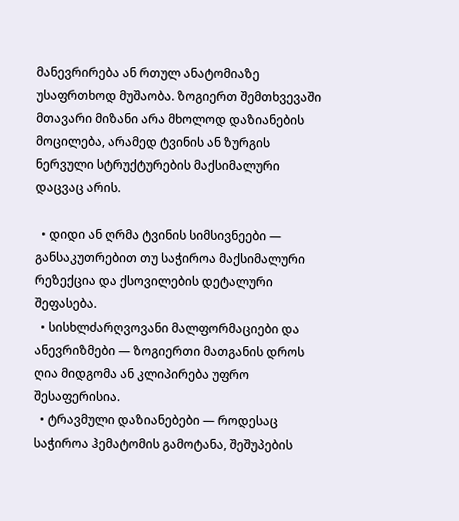მანევრირება ან რთულ ანატომიაზე უსაფრთხოდ მუშაობა. ზოგიერთ შემთხვევაში მთავარი მიზანი არა მხოლოდ დაზიანების მოცილება, არამედ ტვინის ან ზურგის ნერვული სტრუქტურების მაქსიმალური დაცვაც არის.

  • დიდი ან ღრმა ტვინის სიმსივნეები — განსაკუთრებით თუ საჭიროა მაქსიმალური რეზექცია და ქსოვილების დეტალური შეფასება.
  • სისხლძარღვოვანი მალფორმაციები და ანევრიზმები — ზოგიერთი მათგანის დროს ღია მიდგომა ან კლიპირება უფრო შესაფერისია.
  • ტრავმული დაზიანებები — როდესაც საჭიროა ჰემატომის გამოტანა, შეშუპების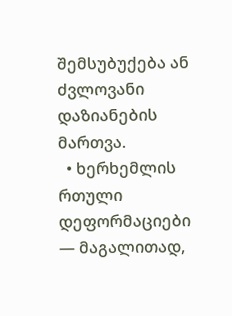შემსუბუქება ან ძვლოვანი დაზიანების მართვა.
  • ხერხემლის რთული დეფორმაციები — მაგალითად,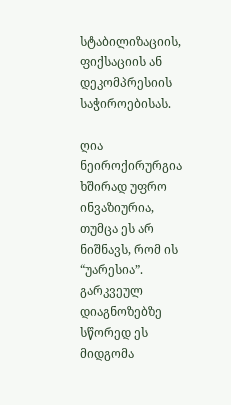სტაბილიზაციის, ფიქსაციის ან დეკომპრესიის საჭიროებისას.

ღია ნეიროქირურგია ხშირად უფრო ინვაზიურია, თუმცა ეს არ ნიშნავს, რომ ის “უარესია”. გარკვეულ დიაგნოზებზე სწორედ ეს მიდგომა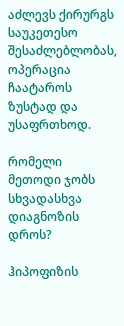აძლევს ქირურგს საუკეთესო შესაძლებლობას, ოპერაცია ჩაატაროს ზუსტად და უსაფრთხოდ.

რომელი მეთოდი ჯობს სხვადასხვა დიაგნოზის დროს?

ჰიპოფიზის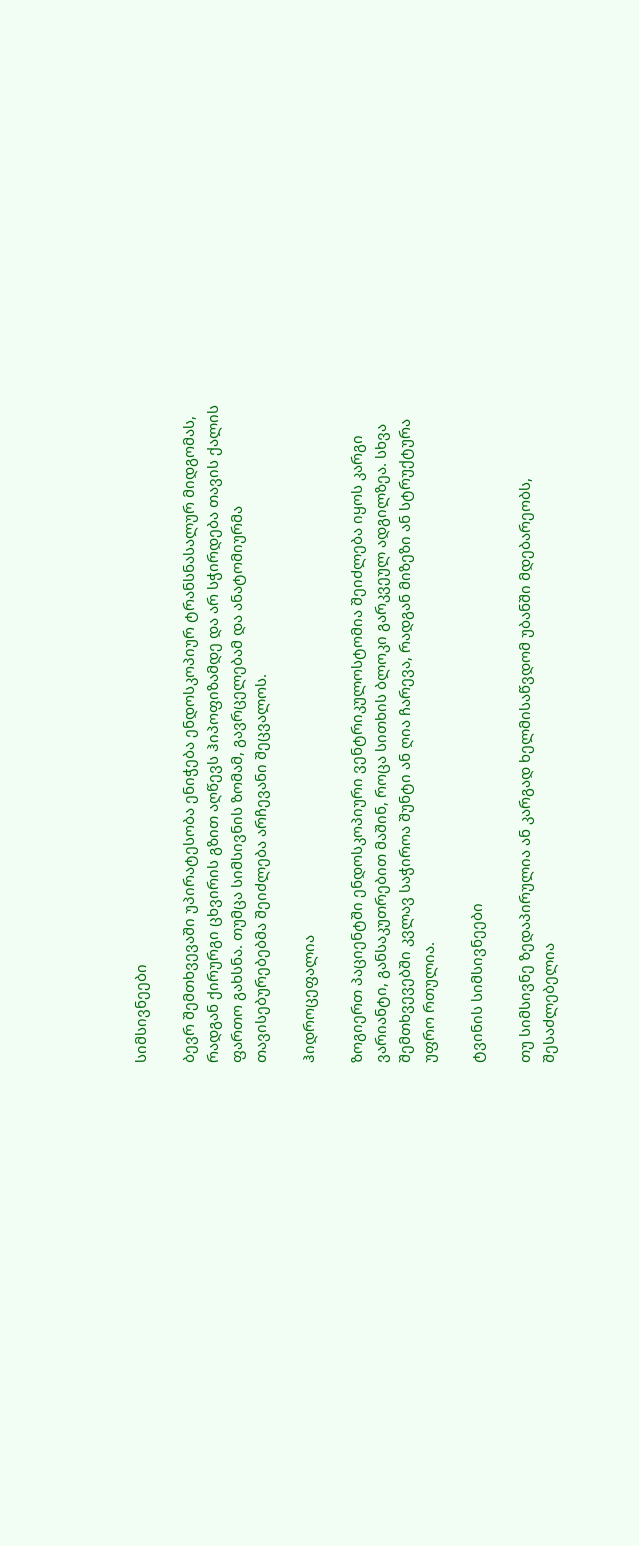სიმსივნეები

ბევრ შემთხვევაში უპირატესობა ენიჭება ენდოსკოპიურ ტრანსნასალურ მიდგომას, რადგან ქირურგი ცხვირის გზით აღწევს ჰიპოფიზამდე და არ სჭირდება თავის ქალის ფართო გახსნა. თუმცა სიმსივნის ზომამ, გავრცელებამ და ანატომიურმა თავისებურებებმა შეიძლება არჩევანი შეცვალოს.

ჰიდროცეფალია

ზოგიერთ პაციენტში ენდოსკოპიური ვენტრიკულოსტომია შეიძლება იყოს კარგი ვარიანტი, განსაკუთრებით მაშინ, როცა სითხის ბლოკი გარკვეულ ადგილზეა. სხვა შემთხვევებში კვლავ საჭიროა შუნტი ან ღია ჩარევა, რადგან მიზეზი ან სტრუქტურა უფრო რთულია.

ტვინის სიმსივნეები

თუ სიმსივნე ზედაპირულია ან კარგად ხელმისაწვდომ უბანში მდებარეობს, შესაძლებელია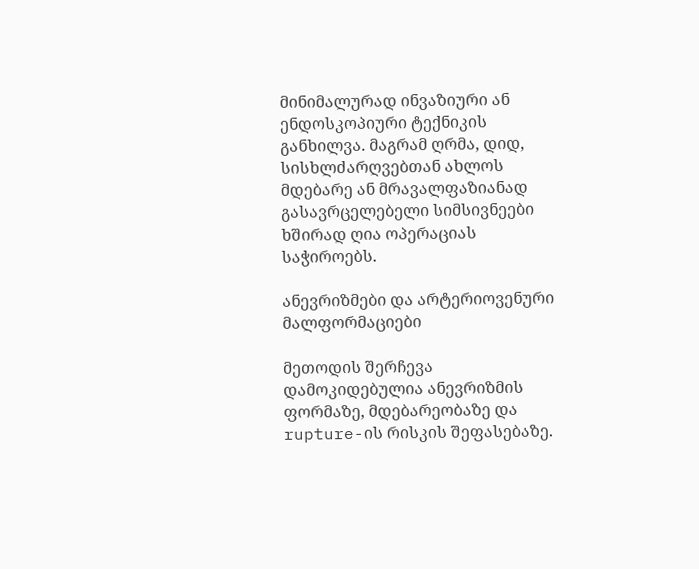მინიმალურად ინვაზიური ან ენდოსკოპიური ტექნიკის განხილვა. მაგრამ ღრმა, დიდ, სისხლძარღვებთან ახლოს მდებარე ან მრავალფაზიანად გასავრცელებელი სიმსივნეები ხშირად ღია ოპერაციას საჭიროებს.

ანევრიზმები და არტერიოვენური მალფორმაციები

მეთოდის შერჩევა დამოკიდებულია ანევრიზმის ფორმაზე, მდებარეობაზე და rupture-ის რისკის შეფასებაზე.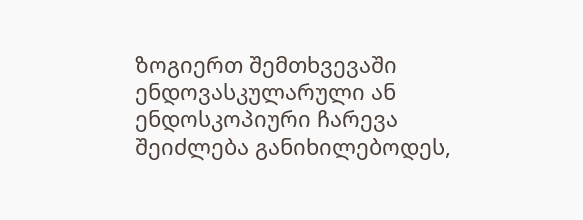ზოგიერთ შემთხვევაში ენდოვასკულარული ან ენდოსკოპიური ჩარევა შეიძლება განიხილებოდეს,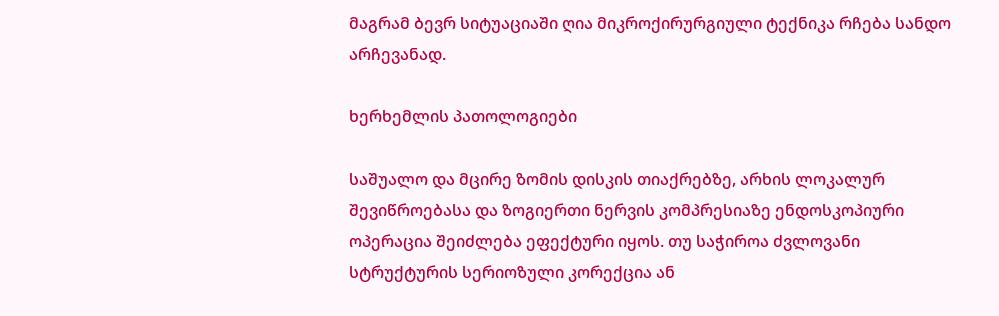მაგრამ ბევრ სიტუაციაში ღია მიკროქირურგიული ტექნიკა რჩება სანდო არჩევანად.

ხერხემლის პათოლოგიები

საშუალო და მცირე ზომის დისკის თიაქრებზე, არხის ლოკალურ შევიწროებასა და ზოგიერთი ნერვის კომპრესიაზე ენდოსკოპიური ოპერაცია შეიძლება ეფექტური იყოს. თუ საჭიროა ძვლოვანი სტრუქტურის სერიოზული კორექცია ან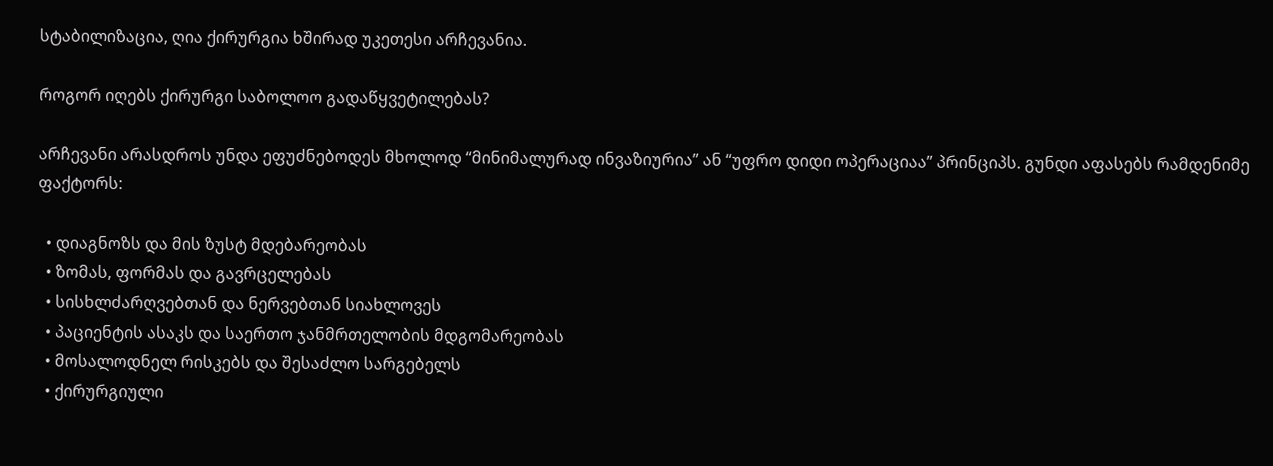სტაბილიზაცია, ღია ქირურგია ხშირად უკეთესი არჩევანია.

როგორ იღებს ქირურგი საბოლოო გადაწყვეტილებას?

არჩევანი არასდროს უნდა ეფუძნებოდეს მხოლოდ “მინიმალურად ინვაზიურია” ან “უფრო დიდი ოპერაციაა” პრინციპს. გუნდი აფასებს რამდენიმე ფაქტორს:

  • დიაგნოზს და მის ზუსტ მდებარეობას
  • ზომას, ფორმას და გავრცელებას
  • სისხლძარღვებთან და ნერვებთან სიახლოვეს
  • პაციენტის ასაკს და საერთო ჯანმრთელობის მდგომარეობას
  • მოსალოდნელ რისკებს და შესაძლო სარგებელს
  • ქირურგიული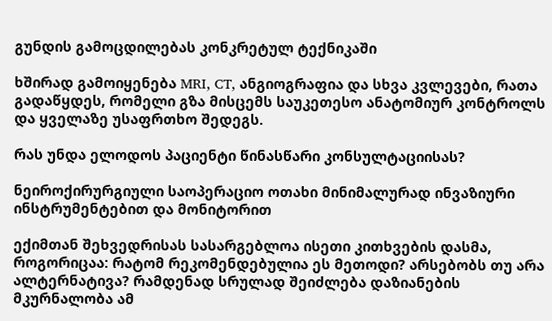გუნდის გამოცდილებას კონკრეტულ ტექნიკაში

ხშირად გამოიყენება MRI, CT, ანგიოგრაფია და სხვა კვლევები, რათა გადაწყდეს, რომელი გზა მისცემს საუკეთესო ანატომიურ კონტროლს და ყველაზე უსაფრთხო შედეგს.

რას უნდა ელოდოს პაციენტი წინასწარი კონსულტაციისას?

ნეიროქირურგიული საოპერაციო ოთახი მინიმალურად ინვაზიური ინსტრუმენტებით და მონიტორით

ექიმთან შეხვედრისას სასარგებლოა ისეთი კითხვების დასმა, როგორიცაა: რატომ რეკომენდებულია ეს მეთოდი? არსებობს თუ არა ალტერნატივა? რამდენად სრულად შეიძლება დაზიანების მკურნალობა ამ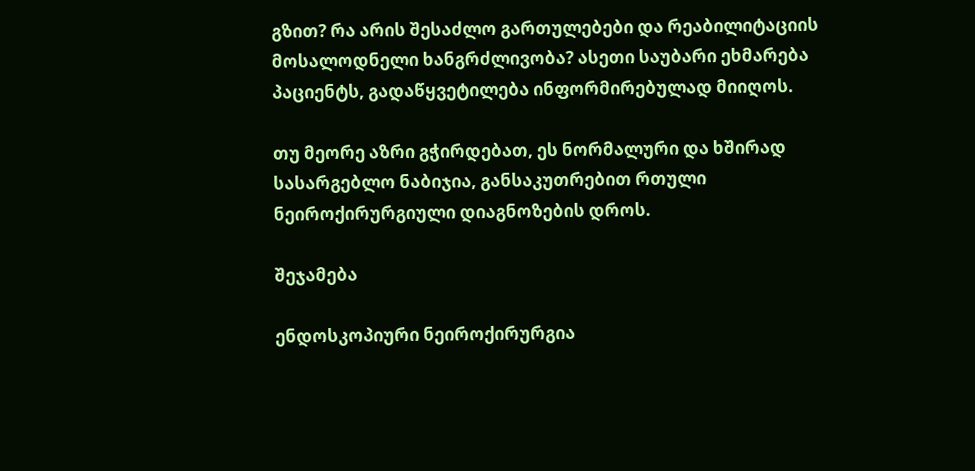გზით? რა არის შესაძლო გართულებები და რეაბილიტაციის მოსალოდნელი ხანგრძლივობა? ასეთი საუბარი ეხმარება პაციენტს, გადაწყვეტილება ინფორმირებულად მიიღოს.

თუ მეორე აზრი გჭირდებათ, ეს ნორმალური და ხშირად სასარგებლო ნაბიჯია, განსაკუთრებით რთული ნეიროქირურგიული დიაგნოზების დროს.

შეჯამება

ენდოსკოპიური ნეიროქირურგია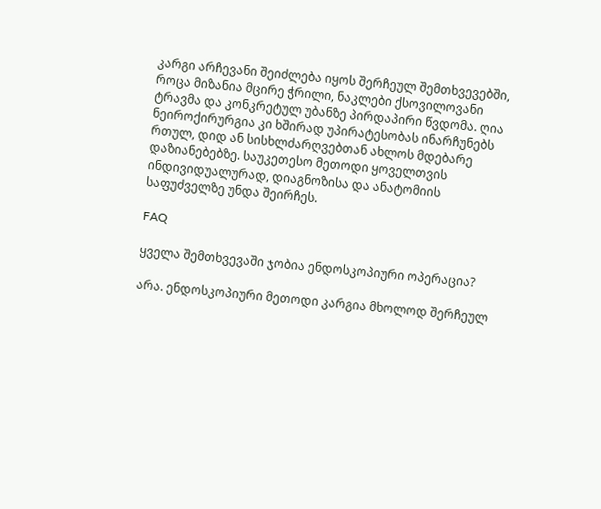კარგი არჩევანი შეიძლება იყოს შერჩეულ შემთხვევებში, როცა მიზანია მცირე ჭრილი, ნაკლები ქსოვილოვანი ტრავმა და კონკრეტულ უბანზე პირდაპირი წვდომა. ღია ნეიროქირურგია კი ხშირად უპირატესობას ინარჩუნებს რთულ, დიდ ან სისხლძარღვებთან ახლოს მდებარე დაზიანებებზე. საუკეთესო მეთოდი ყოველთვის ინდივიდუალურად, დიაგნოზისა და ანატომიის საფუძველზე უნდა შეირჩეს.

FAQ

ყველა შემთხვევაში ჯობია ენდოსკოპიური ოპერაცია?

არა. ენდოსკოპიური მეთოდი კარგია მხოლოდ შერჩეულ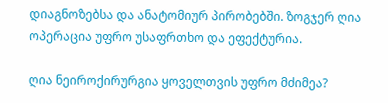დიაგნოზებსა და ანატომიურ პირობებში. ზოგჯერ ღია ოპერაცია უფრო უსაფრთხო და ეფექტურია.

ღია ნეიროქირურგია ყოველთვის უფრო მძიმეა?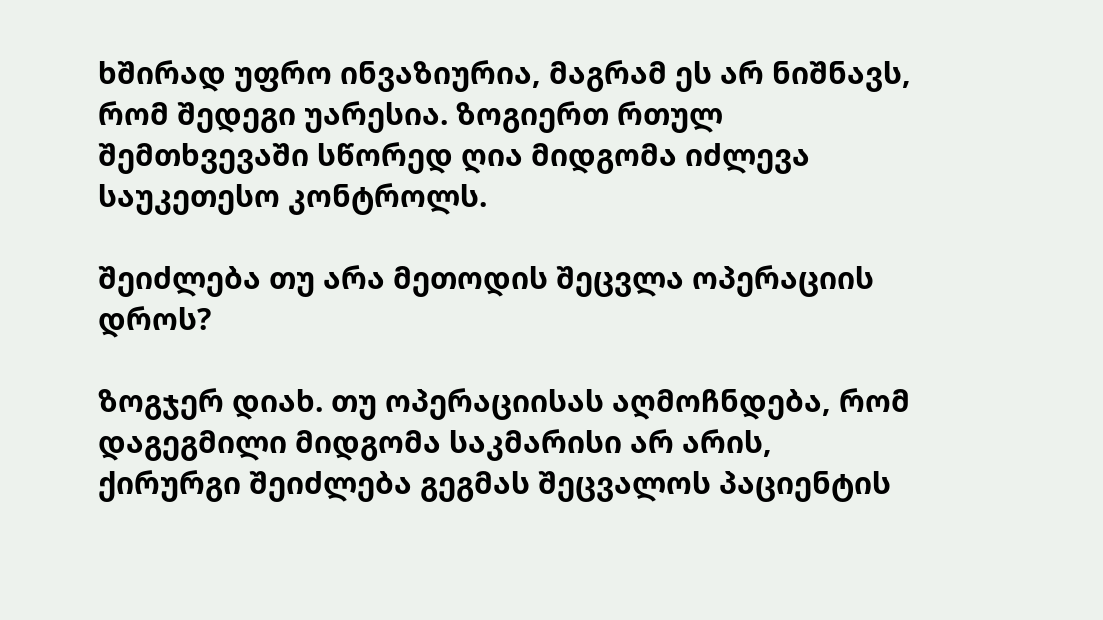ხშირად უფრო ინვაზიურია, მაგრამ ეს არ ნიშნავს, რომ შედეგი უარესია. ზოგიერთ რთულ შემთხვევაში სწორედ ღია მიდგომა იძლევა საუკეთესო კონტროლს.

შეიძლება თუ არა მეთოდის შეცვლა ოპერაციის დროს?

ზოგჯერ დიახ. თუ ოპერაციისას აღმოჩნდება, რომ დაგეგმილი მიდგომა საკმარისი არ არის, ქირურგი შეიძლება გეგმას შეცვალოს პაციენტის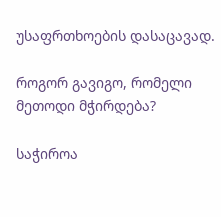უსაფრთხოების დასაცავად.

როგორ გავიგო, რომელი მეთოდი მჭირდება?

საჭიროა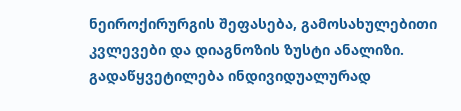ნეიროქირურგის შეფასება, გამოსახულებითი კვლევები და დიაგნოზის ზუსტი ანალიზი. გადაწყვეტილება ინდივიდუალურად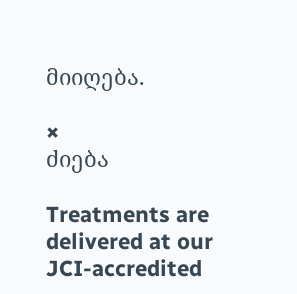მიიღება.

×
ძიება

Treatments are delivered at our JCI-accredited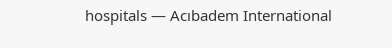hospitals — Acıbadem International